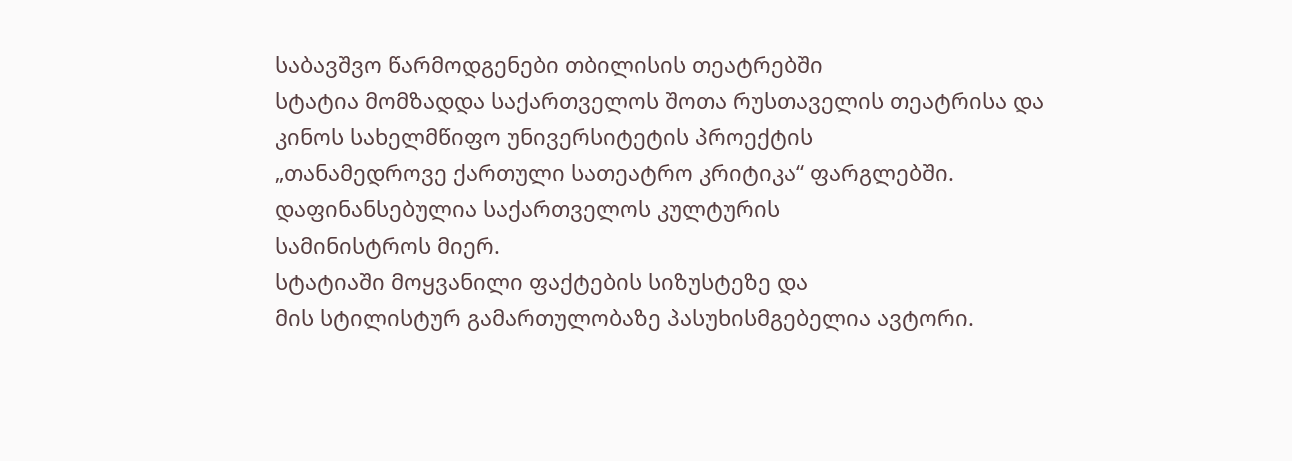საბავშვო წარმოდგენები თბილისის თეატრებში
სტატია მომზადდა საქართველოს შოთა რუსთაველის თეატრისა და
კინოს სახელმწიფო უნივერსიტეტის პროექტის
„თანამედროვე ქართული სათეატრო კრიტიკა“ ფარგლებში.
დაფინანსებულია საქართველოს კულტურის
სამინისტროს მიერ.
სტატიაში მოყვანილი ფაქტების სიზუსტეზე და
მის სტილისტურ გამართულობაზე პასუხისმგებელია ავტორი.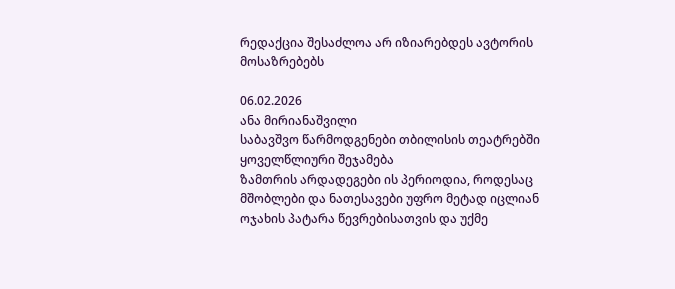რედაქცია შესაძლოა არ იზიარებდეს ავტორის მოსაზრებებს

06.02.2026
ანა მირიანაშვილი
საბავშვო წარმოდგენები თბილისის თეატრებში
ყოველწლიური შეჯამება
ზამთრის არდადეგები ის პერიოდია, როდესაც მშობლები და ნათესავები უფრო მეტად იცლიან ოჯახის პატარა წევრებისათვის და უქმე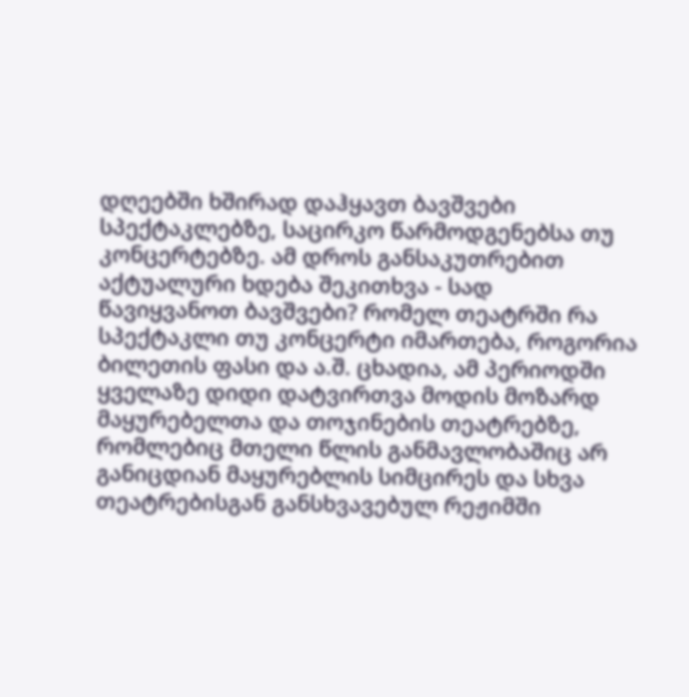დღეებში ხშირად დაჰყავთ ბავშვები სპექტაკლებზე, საცირკო წარმოდგენებსა თუ კონცერტებზე. ამ დროს განსაკუთრებით აქტუალური ხდება შეკითხვა - სად წავიყვანოთ ბავშვები? რომელ თეატრში რა სპექტაკლი თუ კონცერტი იმართება, როგორია ბილეთის ფასი და ა.შ. ცხადია, ამ პერიოდში ყველაზე დიდი დატვირთვა მოდის მოზარდ მაყურებელთა და თოჯინების თეატრებზე, რომლებიც მთელი წლის განმავლობაშიც არ განიცდიან მაყურებლის სიმცირეს და სხვა თეატრებისგან განსხვავებულ რეჟიმში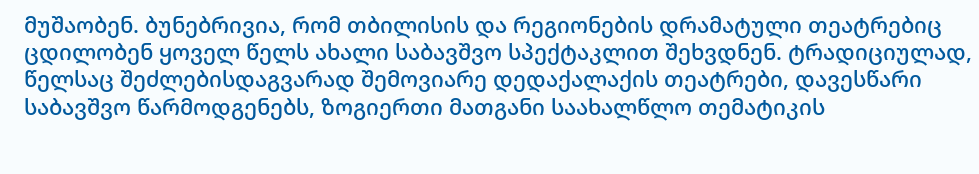მუშაობენ. ბუნებრივია, რომ თბილისის და რეგიონების დრამატული თეატრებიც ცდილობენ ყოველ წელს ახალი საბავშვო სპექტაკლით შეხვდნენ. ტრადიციულად, წელსაც შეძლებისდაგვარად შემოვიარე დედაქალაქის თეატრები, დავესწარი საბავშვო წარმოდგენებს, ზოგიერთი მათგანი საახალწლო თემატიკის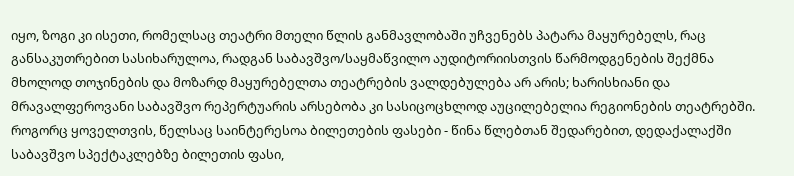იყო, ზოგი კი ისეთი, რომელსაც თეატრი მთელი წლის განმავლობაში უჩვენებს პატარა მაყურებელს, რაც განსაკუთრებით სასიხარულოა, რადგან საბავშვო/საყმაწვილო აუდიტორიისთვის წარმოდგენების შექმნა მხოლოდ თოჯინების და მოზარდ მაყურებელთა თეატრების ვალდებულება არ არის; ხარისხიანი და მრავალფეროვანი საბავშვო რეპერტუარის არსებობა კი სასიცოცხლოდ აუცილებელია რეგიონების თეატრებში.
როგორც ყოველთვის, წელსაც საინტერესოა ბილეთების ფასები - წინა წლებთან შედარებით, დედაქალაქში საბავშვო სპექტაკლებზე ბილეთის ფასი,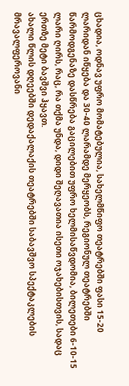ცხადია, ოდნავ უფრო მომატებულია, სახელმწიფო თეატრებში ფასი 15-20 ლარიდან იწყება და 30-40 ლარამდე მერყეობს, რეგიონულ თეატრებში წარმოდგენაზე დასწრება გაცილებით უფრო ხელმისაწვდომია, ბილეთები 6-10-15 ლარი ღირს, რაც, რა თქმა უნდა, დიდი შეღავათია ისეთი ოჯახებისთვის, სადაც ერთზე მეტი ბავშვი ჰყავთ.
ახალი წლის დღეებში დედაქალაქის თეატრებში საბავშვო სპექტაკლების მრავალფეროვანი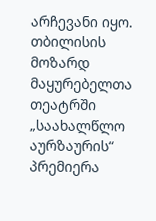არჩევანი იყო. თბილისის მოზარდ მაყურებელთა თეატრში „საახალწლო აურზაურის“ პრემიერა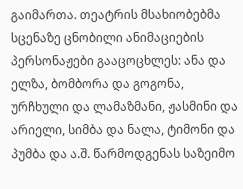გაიმართა. თეატრის მსახიობებმა სცენაზე ცნობილი ანიმაციების პერსონაჟები გააცოცხლეს: ანა და ელზა, ბომბორა და გოგონა, ურჩხული და ლამაზმანი, ჟასმინი და არიელი, სიმბა და ნალა, ტიმონი და პუმბა და ა.შ. წარმოდგენას საზეიმო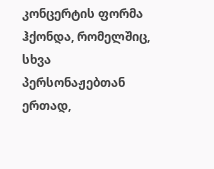კონცერტის ფორმა ჰქონდა, რომელშიც, სხვა პერსონაჟებთან ერთად,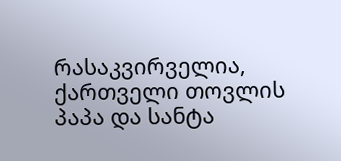რასაკვირველია, ქართველი თოვლის პაპა და სანტა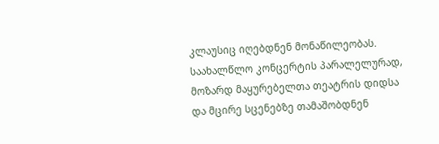კლაუსიც იღებდნენ მონაწილეობას. საახალწლო კონცერტის პარალელურად, მოზარდ მაყურებელთა თეატრის დიდსა და მცირე სცენებზე თამაშობდნენ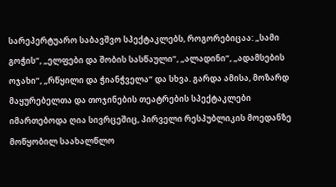სარეპერტუარო საბავშვო სპექტაკლებს, როგორებიცაა: „სამი გოჭის“, „ელფები და შობის სასწაული“, „ალადინი“, „ადამსების ოჯახი“, „რწყილი და ჭიანჭველა“ და სხვა. გარდა ამისა, მოზარდ მაყურებელთა და თოჯინების თეატრების სპექტაკლები იმართებოდა ღია სივრცეშიც, პირველი რესპუბლიკის მოედანზე მოწყობილ საახალწლო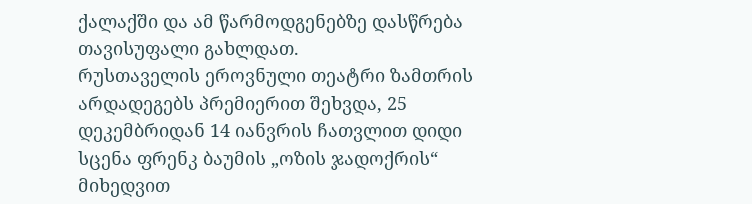ქალაქში და ამ წარმოდგენებზე დასწრება თავისუფალი გახლდათ.
რუსთაველის ეროვნული თეატრი ზამთრის არდადეგებს პრემიერით შეხვდა, 25 დეკემბრიდან 14 იანვრის ჩათვლით დიდი სცენა ფრენკ ბაუმის „ოზის ჯადოქრის“ მიხედვით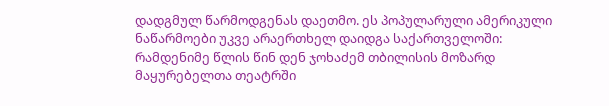დადგმულ წარმოდგენას დაეთმო. ეს პოპულარული ამერიკული ნაწარმოები უკვე არაერთხელ დაიდგა საქართველოში: რამდენიმე წლის წინ დენ ჯოხაძემ თბილისის მოზარდ მაყურებელთა თეატრში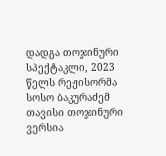დადგა თოჯინური სპექტაკლი, 2023 წელს რეჟისორმა სოსო ბაკურაძემ თავისი თოჯინური ვერსია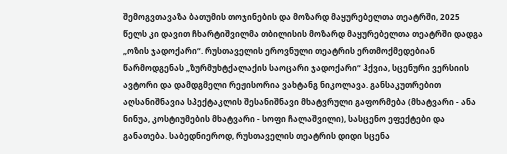შემოგვთავაზა ბათუმის თოჯინების და მოზარდ მაყურებელთა თეატრში, 2025 წელს კი დავით ჩხარტიშვილმა თბილისის მოზარდ მაყურებელთა თეატრში დადგა „ოზის ჯადოქარი“. რუსთაველის ეროვნული თეატრის ერთმოქმედებიან წარმოდგენას „ზურმუხტქალაქის საოცარი ჯადოქარი“ ჰქვია, სცენური ვერსიის ავტორი და დამდგმელი რეჟისორია ვახტანგ ნიკოლავა. განსაკუთრებით აღსანიშნავია სპექტაკლის შესანიშნავი მხატვრული გაფორმება (მხატვარი - ანა ნინუა, კოსტიუმების მხატვარი - სოფი ჩალაშვილი), სასცენო ეფექტები და განათება. საბედნიეროდ, რუსთაველის თეატრის დიდი სცენა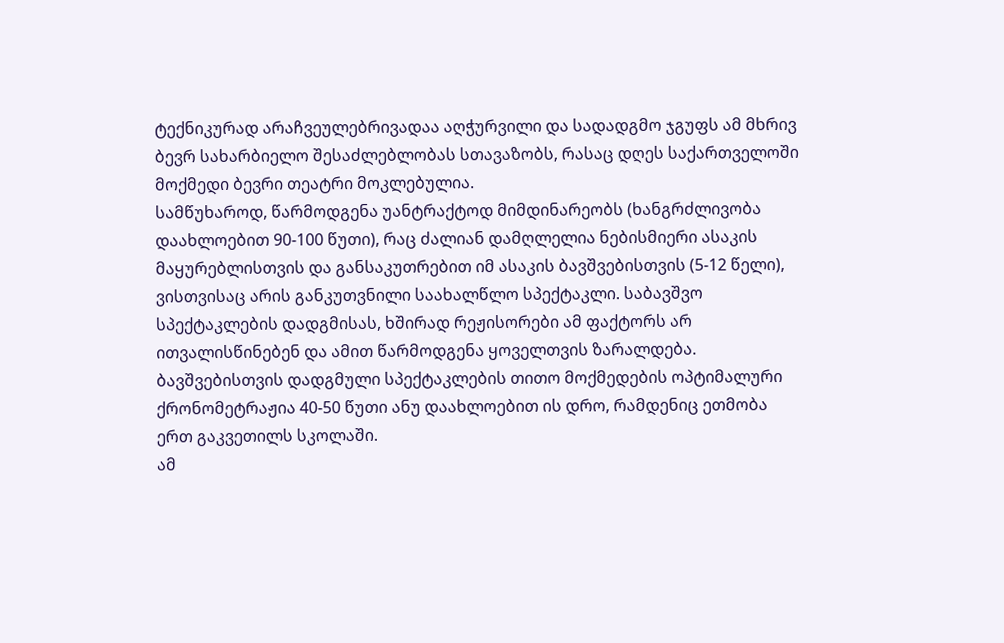ტექნიკურად არაჩვეულებრივადაა აღჭურვილი და სადადგმო ჯგუფს ამ მხრივ ბევრ სახარბიელო შესაძლებლობას სთავაზობს, რასაც დღეს საქართველოში მოქმედი ბევრი თეატრი მოკლებულია.
სამწუხაროდ, წარმოდგენა უანტრაქტოდ მიმდინარეობს (ხანგრძლივობა დაახლოებით 90-100 წუთი), რაც ძალიან დამღლელია ნებისმიერი ასაკის მაყურებლისთვის და განსაკუთრებით იმ ასაკის ბავშვებისთვის (5-12 წელი), ვისთვისაც არის განკუთვნილი საახალწლო სპექტაკლი. საბავშვო სპექტაკლების დადგმისას, ხშირად რეჟისორები ამ ფაქტორს არ ითვალისწინებენ და ამით წარმოდგენა ყოველთვის ზარალდება. ბავშვებისთვის დადგმული სპექტაკლების თითო მოქმედების ოპტიმალური ქრონომეტრაჟია 40-50 წუთი ანუ დაახლოებით ის დრო, რამდენიც ეთმობა ერთ გაკვეთილს სკოლაში.
ამ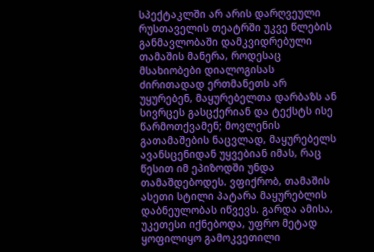სპექტაკლში არ არის დარღვეული რუსთაველის თეატრში უკვე წლების განმავლობაში დამკვიდრებული თამაშის მანერა, როდესაც მსახიობები დიალოგისას ძირითადად ერთმანეთს არ უყურებენ, მაყურებელთა დარბაზს ან სივრცეს გასცქერიან და ტექსტს ისე წარმოთქვამენ; მოვლენის გათამაშების ნაცვლად, მაყურებელს ავანსცენიდან უყვებიან იმას, რაც წესით იმ ეპიზოდში უნდა თამაშდებოდეს. ვფიქრობ, თამაშის ასეთი სტილი პატარა მაყურებლის დაბნეულობას იწვევს. გარდა ამისა, უკეთესი იქნებოდა, უფრო მეტად ყოფილიყო გამოკვეთილი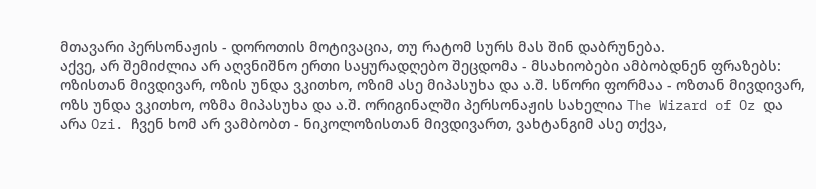მთავარი პერსონაჟის - დოროთის მოტივაცია, თუ რატომ სურს მას შინ დაბრუნება.
აქვე, არ შემიძლია არ აღვნიშნო ერთი საყურადღებო შეცდომა - მსახიობები ამბობდნენ ფრაზებს: ოზისთან მივდივარ, ოზის უნდა ვკითხო, ოზიმ ასე მიპასუხა და ა.შ. სწორი ფორმაა - ოზთან მივდივარ, ოზს უნდა ვკითხო, ოზმა მიპასუხა და ა.შ. ორიგინალში პერსონაჟის სახელია The Wizard of Oz და არა Ozi. ჩვენ ხომ არ ვამბობთ - ნიკოლოზისთან მივდივართ, ვახტანგიმ ასე თქვა,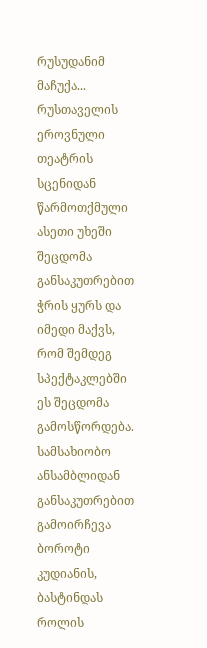რუსუდანიმ მაჩუქა... რუსთაველის ეროვნული თეატრის სცენიდან წარმოთქმული ასეთი უხეში შეცდომა განსაკუთრებით ჭრის ყურს და იმედი მაქვს, რომ შემდეგ სპექტაკლებში ეს შეცდომა გამოსწორდება.
სამსახიობო ანსამბლიდან განსაკუთრებით გამოირჩევა ბოროტი კუდიანის, ბასტინდას როლის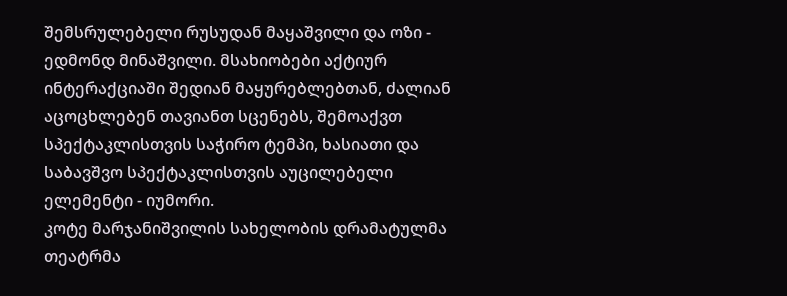შემსრულებელი რუსუდან მაყაშვილი და ოზი - ედმონდ მინაშვილი. მსახიობები აქტიურ ინტერაქციაში შედიან მაყურებლებთან, ძალიან აცოცხლებენ თავიანთ სცენებს, შემოაქვთ სპექტაკლისთვის საჭირო ტემპი, ხასიათი და საბავშვო სპექტაკლისთვის აუცილებელი ელემენტი - იუმორი.
კოტე მარჯანიშვილის სახელობის დრამატულმა თეატრმა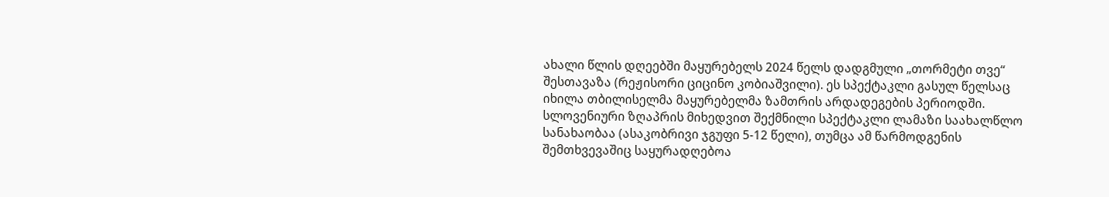ახალი წლის დღეებში მაყურებელს 2024 წელს დადგმული „თორმეტი თვე“ შესთავაზა (რეჟისორი ციცინო კობიაშვილი). ეს სპექტაკლი გასულ წელსაც იხილა თბილისელმა მაყურებელმა ზამთრის არდადეგების პერიოდში. სლოვენიური ზღაპრის მიხედვით შექმნილი სპექტაკლი ლამაზი საახალწლო სანახაობაა (ასაკობრივი ჯგუფი 5-12 წელი), თუმცა ამ წარმოდგენის შემთხვევაშიც საყურადღებოა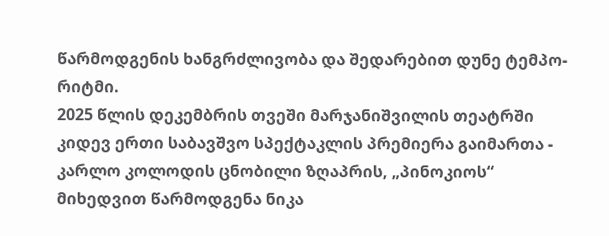წარმოდგენის ხანგრძლივობა და შედარებით დუნე ტემპო-რიტმი.
2025 წლის დეკემბრის თვეში მარჯანიშვილის თეატრში კიდევ ერთი საბავშვო სპექტაკლის პრემიერა გაიმართა - კარლო კოლოდის ცნობილი ზღაპრის, „პინოკიოს“ მიხედვით წარმოდგენა ნიკა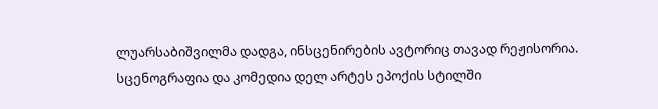ლუარსაბიშვილმა დადგა, ინსცენირების ავტორიც თავად რეჟისორია. სცენოგრაფია და კომედია დელ არტეს ეპოქის სტილში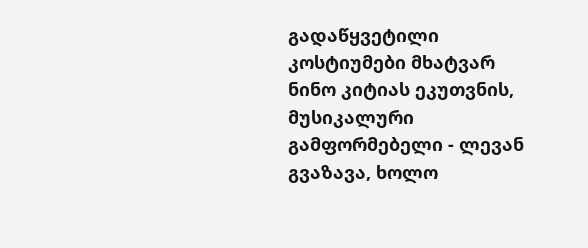გადაწყვეტილი კოსტიუმები მხატვარ ნინო კიტიას ეკუთვნის, მუსიკალური გამფორმებელი - ლევან გვაზავა, ხოლო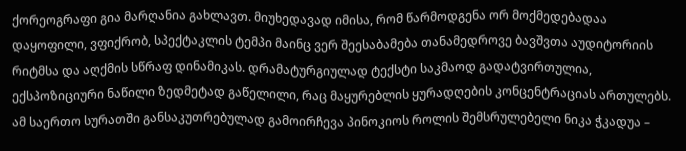ქორეოგრაფი გია მარღანია გახლავთ. მიუხედავად იმისა, რომ წარმოდგენა ორ მოქმედებადაა დაყოფილი, ვფიქრობ, სპექტაკლის ტემპი მაინც ვერ შეესაბამება თანამედროვე ბავშვთა აუდიტორიის რიტმსა და აღქმის სწრაფ დინამიკას. დრამატურგიულად ტექსტი საკმაოდ გადატვირთულია, ექსპოზიციური ნაწილი ზედმეტად გაწელილი, რაც მაყურებლის ყურადღების კონცენტრაციას ართულებს.
ამ საერთო სურათში განსაკუთრებულად გამოირჩევა პინოკიოს როლის შემსრულებელი ნიკა ჭკადუა –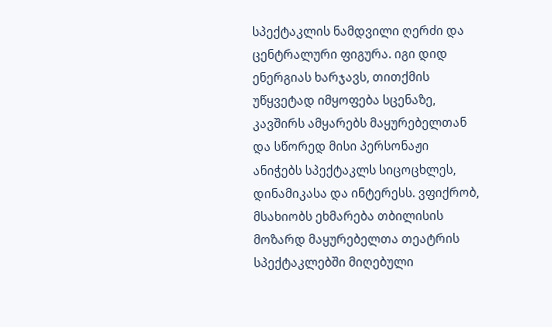სპექტაკლის ნამდვილი ღერძი და ცენტრალური ფიგურა. იგი დიდ ენერგიას ხარჯავს, თითქმის უწყვეტად იმყოფება სცენაზე, კავშირს ამყარებს მაყურებელთან და სწორედ მისი პერსონაჟი ანიჭებს სპექტაკლს სიცოცხლეს, დინამიკასა და ინტერესს. ვფიქრობ, მსახიობს ეხმარება თბილისის მოზარდ მაყურებელთა თეატრის სპექტაკლებში მიღებული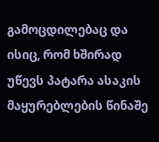გამოცდილებაც და ისიც, რომ ხშირად უწევს პატარა ასაკის მაყურებლების წინაშე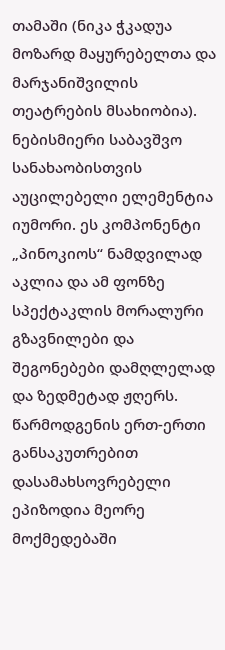თამაში (ნიკა ჭკადუა მოზარდ მაყურებელთა და მარჯანიშვილის თეატრების მსახიობია).
ნებისმიერი საბავშვო სანახაობისთვის აუცილებელი ელემენტია იუმორი. ეს კომპონენტი „პინოკიოს“ ნამდვილად აკლია და ამ ფონზე სპექტაკლის მორალური გზავნილები და შეგონებები დამღლელად და ზედმეტად ჟღერს. წარმოდგენის ერთ-ერთი განსაკუთრებით დასამახსოვრებელი ეპიზოდია მეორე მოქმედებაში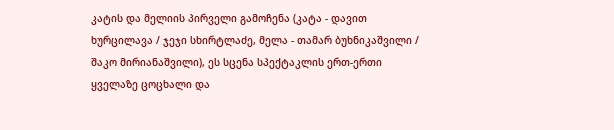კატის და მელიის პირველი გამოჩენა (კატა - დავით ხურცილავა / ჯეჯი სხირტლაძე, მელა - თამარ ბუხნიკაშვილი / შაკო მირიანაშვილი), ეს სცენა სპექტაკლის ერთ-ერთი ყველაზე ცოცხალი და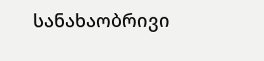სანახაობრივი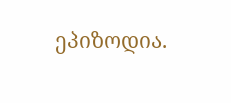ეპიზოდია.